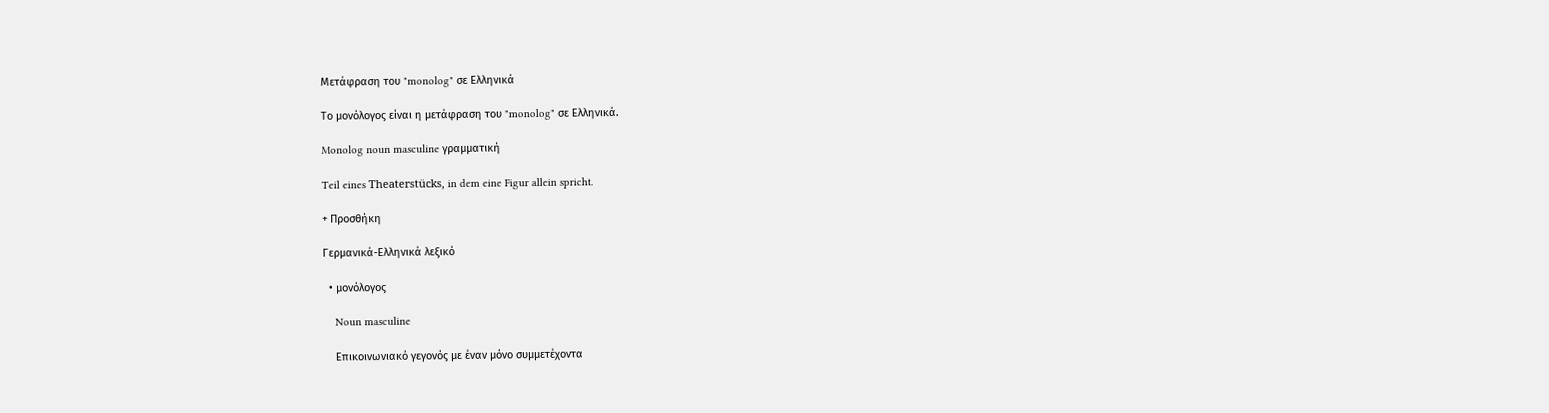Μετάφραση του "monolog" σε Ελληνικά

Το μονόλογος είναι η μετάφραση του "monolog" σε Ελληνικά.

Monolog noun masculine γραμματική

Teil eines Theaterstücks, in dem eine Figur allein spricht.

+ Προσθήκη

Γερμανικά-Ελληνικά λεξικό

  • μονόλογος

    Noun masculine

    Επικοινωνιακό γεγονός με έναν μόνο συμμετέχοντα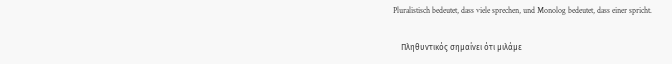Pluralistisch bedeutet, dass viele sprechen, und Monolog bedeutet, dass einer spricht.

    Πληθυντικός σημαίνει ότι μιλάμε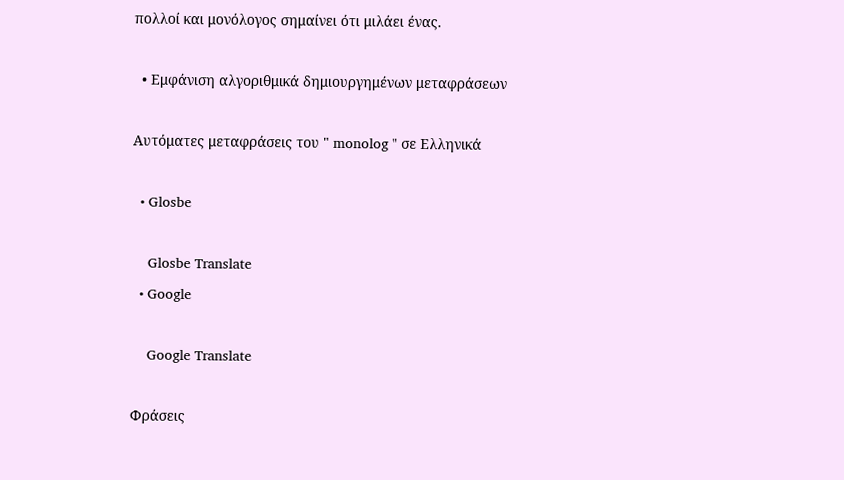πολλοί και μονόλογος σημαίνει ότι μιλάει ένας.

  • Εμφάνιση αλγοριθμικά δημιουργημένων μεταφράσεων

Αυτόματες μεταφράσεις του " monolog " σε Ελληνικά

  • Glosbe

    Glosbe Translate
  • Google

    Google Translate

Φράσεις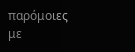παρόμοιες με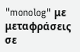"monolog" με μεταφράσεις σε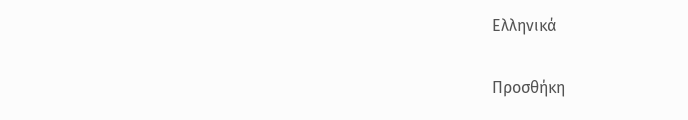Ελληνικά

Προσθήκη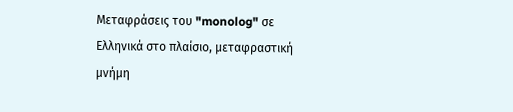Μεταφράσεις του "monolog" σε Ελληνικά στο πλαίσιο, μεταφραστική μνήμη